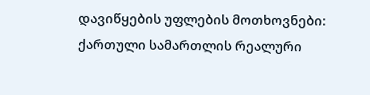დავიწყების უფლების მოთხოვნები: ქართული სამართლის რეალური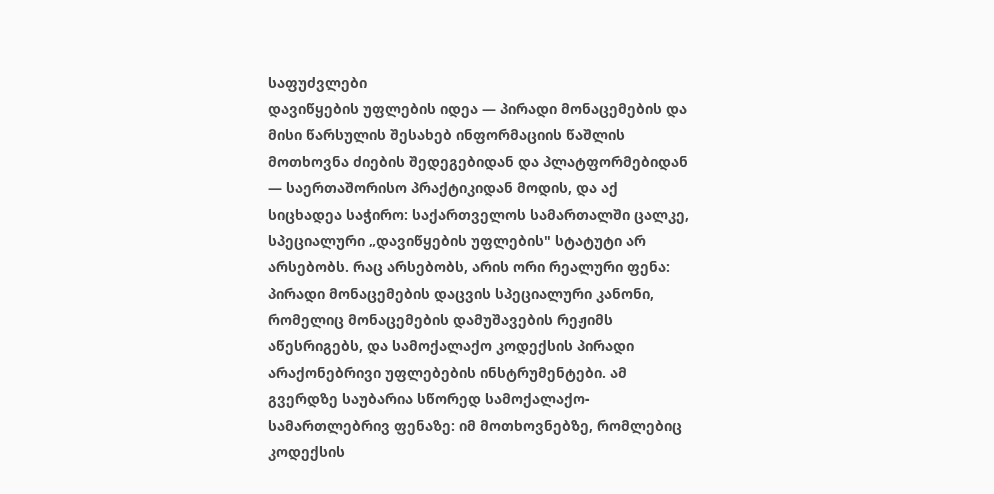საფუძვლები
დავიწყების უფლების იდეა — პირადი მონაცემების და მისი წარსულის შესახებ ინფორმაციის წაშლის მოთხოვნა ძიების შედეგებიდან და პლატფორმებიდან — საერთაშორისო პრაქტიკიდან მოდის, და აქ სიცხადეა საჭირო: საქართველოს სამართალში ცალკე, სპეციალური „დავიწყების უფლების" სტატუტი არ არსებობს. რაც არსებობს, არის ორი რეალური ფენა: პირადი მონაცემების დაცვის სპეციალური კანონი, რომელიც მონაცემების დამუშავების რეჟიმს აწესრიგებს, და სამოქალაქო კოდექსის პირადი არაქონებრივი უფლებების ინსტრუმენტები. ამ გვერდზე საუბარია სწორედ სამოქალაქო-სამართლებრივ ფენაზე: იმ მოთხოვნებზე, რომლებიც კოდექსის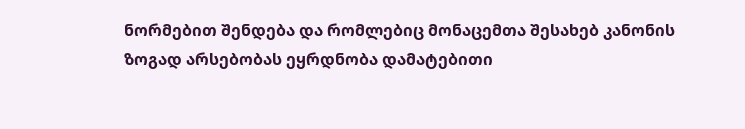ნორმებით შენდება და რომლებიც მონაცემთა შესახებ კანონის ზოგად არსებობას ეყრდნობა დამატებითი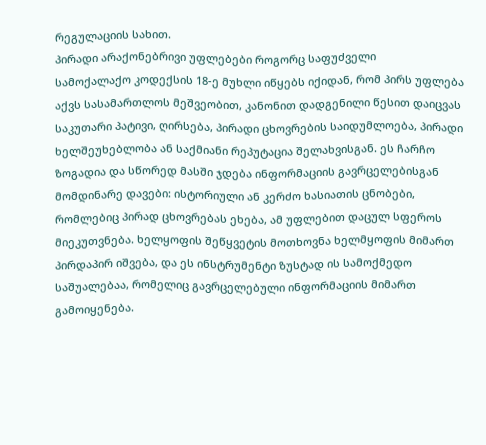რეგულაციის სახით.
პირადი არაქონებრივი უფლებები როგორც საფუძველი
სამოქალაქო კოდექსის 18-ე მუხლი იწყებს იქიდან, რომ პირს უფლება აქვს სასამართლოს მეშვეობით, კანონით დადგენილი წესით დაიცვას საკუთარი პატივი, ღირსება, პირადი ცხოვრების საიდუმლოება, პირადი ხელშეუხებლობა ან საქმიანი რეპუტაცია შელახვისგან. ეს ჩარჩო ზოგადია და სწორედ მასში ჯდება ინფორმაციის გავრცელებისგან მომდინარე დავები: ისტორიული ან კერძო ხასიათის ცნობები, რომლებიც პირად ცხოვრებას ეხება, ამ უფლებით დაცულ სფეროს მიეკუთვნება. ხელყოფის შეწყვეტის მოთხოვნა ხელმყოფის მიმართ პირდაპირ იშვება, და ეს ინსტრუმენტი ზუსტად ის სამოქმედო საშუალებაა, რომელიც გავრცელებული ინფორმაციის მიმართ გამოიყენება.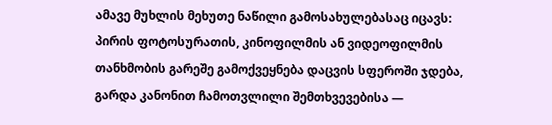ამავე მუხლის მეხუთე ნაწილი გამოსახულებასაც იცავს: პირის ფოტოსურათის, კინოფილმის ან ვიდეოფილმის თანხმობის გარეშე გამოქვეყნება დაცვის სფეროში ჯდება, გარდა კანონით ჩამოთვლილი შემთხვევებისა —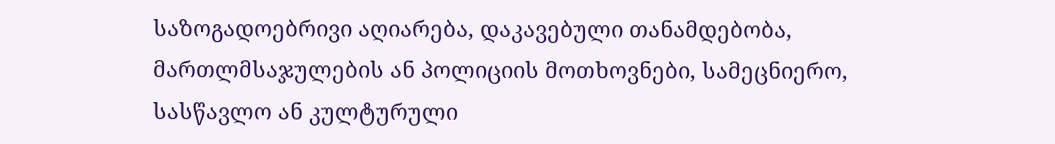საზოგადოებრივი აღიარება, დაკავებული თანამდებობა, მართლმსაჯულების ან პოლიციის მოთხოვნები, სამეცნიერო, სასწავლო ან კულტურული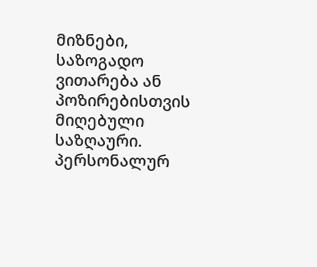მიზნები, საზოგადო ვითარება ან პოზირებისთვის მიღებული საზღაური.
პერსონალურ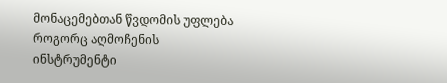მონაცემებთან წვდომის უფლება როგორც აღმოჩენის ინსტრუმენტი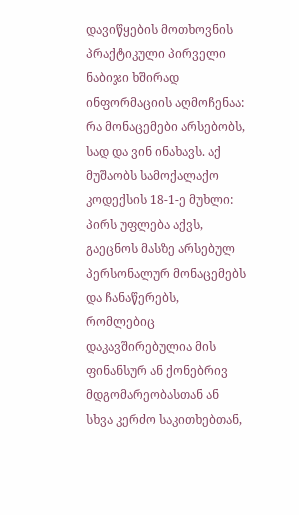დავიწყების მოთხოვნის პრაქტიკული პირველი ნაბიჯი ხშირად ინფორმაციის აღმოჩენაა: რა მონაცემები არსებობს, სად და ვინ ინახავს. აქ მუშაობს სამოქალაქო კოდექსის 18-1-ე მუხლი: პირს უფლება აქვს, გაეცნოს მასზე არსებულ პერსონალურ მონაცემებს და ჩანაწერებს, რომლებიც დაკავშირებულია მის ფინანსურ ან ქონებრივ მდგომარეობასთან ან სხვა კერძო საკითხებთან,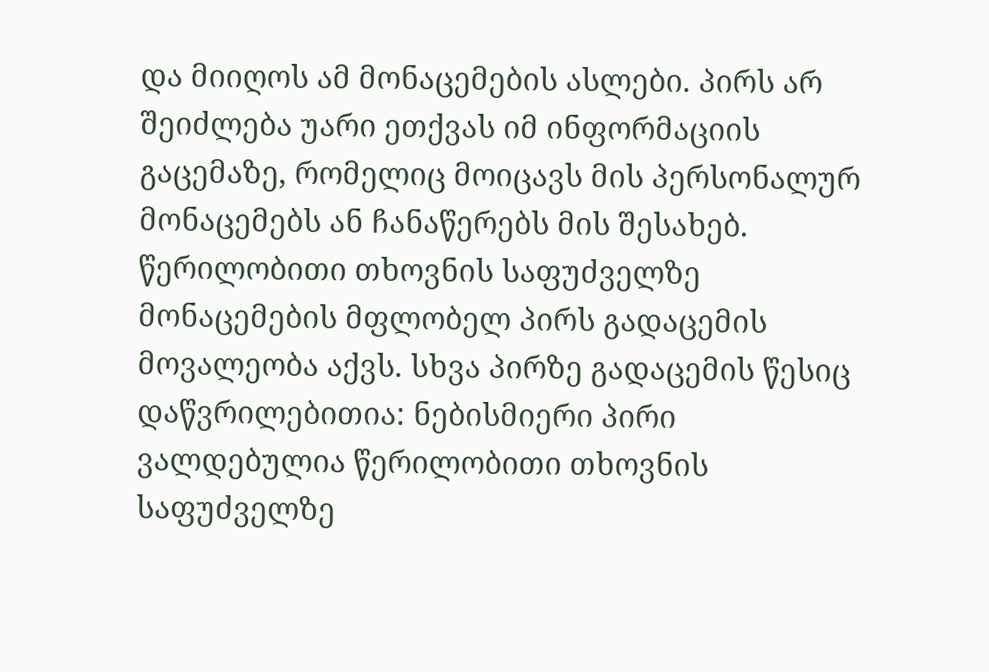და მიიღოს ამ მონაცემების ასლები. პირს არ შეიძლება უარი ეთქვას იმ ინფორმაციის გაცემაზე, რომელიც მოიცავს მის პერსონალურ მონაცემებს ან ჩანაწერებს მის შესახებ. წერილობითი თხოვნის საფუძველზე მონაცემების მფლობელ პირს გადაცემის მოვალეობა აქვს. სხვა პირზე გადაცემის წესიც დაწვრილებითია: ნებისმიერი პირი ვალდებულია წერილობითი თხოვნის საფუძველზე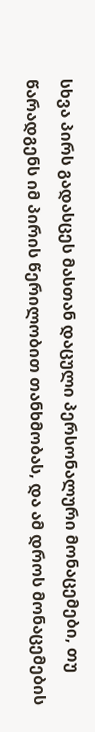სხვა პირს გადასცეს მასთან დაცული პერსონალური მონაცემები, თუ წარადგენს იმ პირის წერილობით თანხმობას, და ამ დროს მონაცემების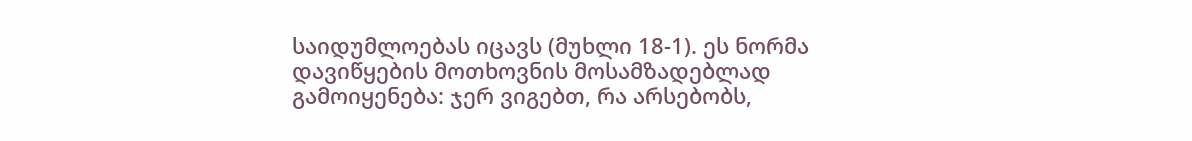საიდუმლოებას იცავს (მუხლი 18-1). ეს ნორმა დავიწყების მოთხოვნის მოსამზადებლად გამოიყენება: ჯერ ვიგებთ, რა არსებობს,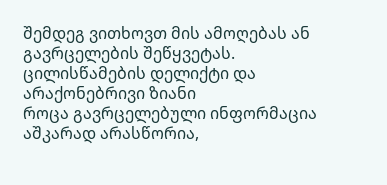შემდეგ ვითხოვთ მის ამოღებას ან გავრცელების შეწყვეტას.
ცილისწამების დელიქტი და არაქონებრივი ზიანი
როცა გავრცელებული ინფორმაცია აშკარად არასწორია,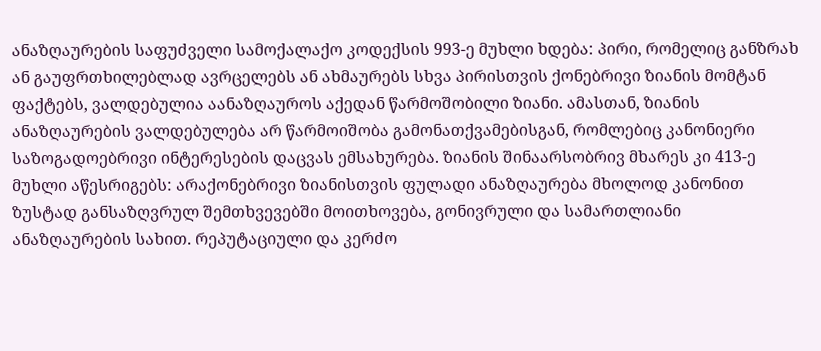ანაზღაურების საფუძველი სამოქალაქო კოდექსის 993-ე მუხლი ხდება: პირი, რომელიც განზრახ ან გაუფრთხილებლად ავრცელებს ან ახმაურებს სხვა პირისთვის ქონებრივი ზიანის მომტან ფაქტებს, ვალდებულია აანაზღაუროს აქედან წარმოშობილი ზიანი. ამასთან, ზიანის ანაზღაურების ვალდებულება არ წარმოიშობა გამონათქვამებისგან, რომლებიც კანონიერი საზოგადოებრივი ინტერესების დაცვას ემსახურება. ზიანის შინაარსობრივ მხარეს კი 413-ე მუხლი აწესრიგებს: არაქონებრივი ზიანისთვის ფულადი ანაზღაურება მხოლოდ კანონით ზუსტად განსაზღვრულ შემთხვევებში მოითხოვება, გონივრული და სამართლიანი ანაზღაურების სახით. რეპუტაციული და კერძო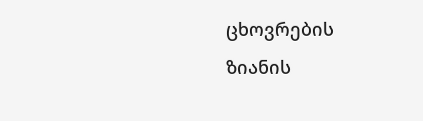ცხოვრების ზიანის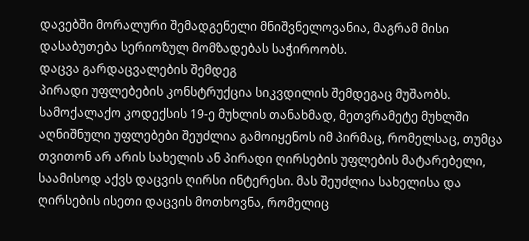დავებში მორალური შემადგენელი მნიშვნელოვანია, მაგრამ მისი დასაბუთება სერიოზულ მომზადებას საჭიროობს.
დაცვა გარდაცვალების შემდეგ
პირადი უფლებების კონსტრუქცია სიკვდილის შემდეგაც მუშაობს. სამოქალაქო კოდექსის 19-ე მუხლის თანახმად, მეთვრამეტე მუხლში აღნიშნული უფლებები შეუძლია გამოიყენოს იმ პირმაც, რომელსაც, თუმცა თვითონ არ არის სახელის ან პირადი ღირსების უფლების მატარებელი, საამისოდ აქვს დაცვის ღირსი ინტერესი. მას შეუძლია სახელისა და ღირსების ისეთი დაცვის მოთხოვნა, რომელიც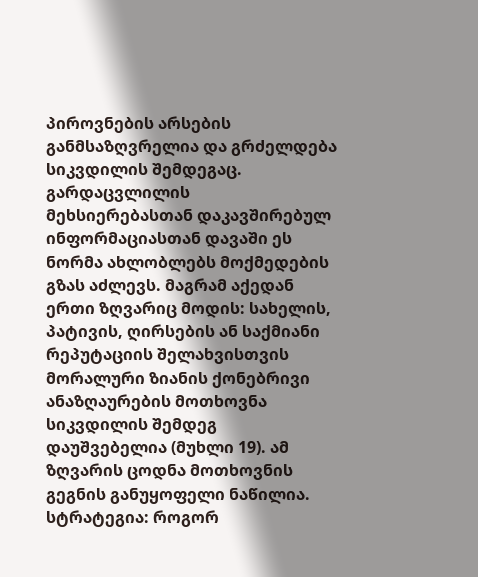პიროვნების არსების განმსაზღვრელია და გრძელდება სიკვდილის შემდეგაც. გარდაცვლილის მეხსიერებასთან დაკავშირებულ ინფორმაციასთან დავაში ეს ნორმა ახლობლებს მოქმედების გზას აძლევს. მაგრამ აქედან ერთი ზღვარიც მოდის: სახელის, პატივის, ღირსების ან საქმიანი რეპუტაციის შელახვისთვის მორალური ზიანის ქონებრივი ანაზღაურების მოთხოვნა სიკვდილის შემდეგ დაუშვებელია (მუხლი 19). ამ ზღვარის ცოდნა მოთხოვნის გეგნის განუყოფელი ნაწილია.
სტრატეგია: როგორ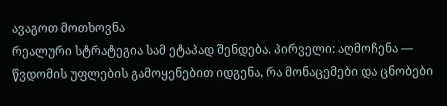ავაგოთ მოთხოვნა
რეალური სტრატეგია სამ ეტაპად შენდება. პირველი: აღმოჩენა — წვდომის უფლების გამოყენებით იდგენა, რა მონაცემები და ცნობები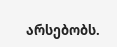არსებობს.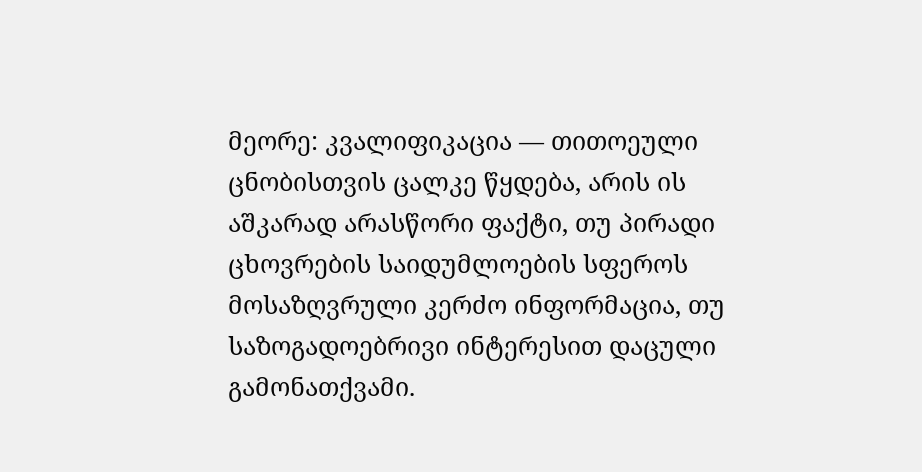მეორე: კვალიფიკაცია — თითოეული ცნობისთვის ცალკე წყდება, არის ის აშკარად არასწორი ფაქტი, თუ პირადი ცხოვრების საიდუმლოების სფეროს მოსაზღვრული კერძო ინფორმაცია, თუ საზოგადოებრივი ინტერესით დაცული გამონათქვამი.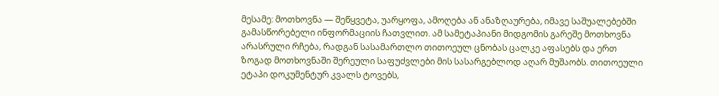მესამე: მოთხოვნა — შეწყვეტა, უარყოფა, ამოღება ან ანაზღაურება, იმავე საშუალებებში გამასწორებელი ინფორმაციის ჩათვლით. ამ სამეტაპიანი მიდგომის გარეშე მოთხოვნა არასრული რჩება, რადგან სასამართლო თითოეულ ცნობას ცალკე აფასებს და ერთ ზოგად მოთხოვნაში შერეული საფუძვლები მის სასარგებლოდ აღარ მუშაობს. თითოეული ეტაპი დოკუმენტურ კვალს ტოვებს,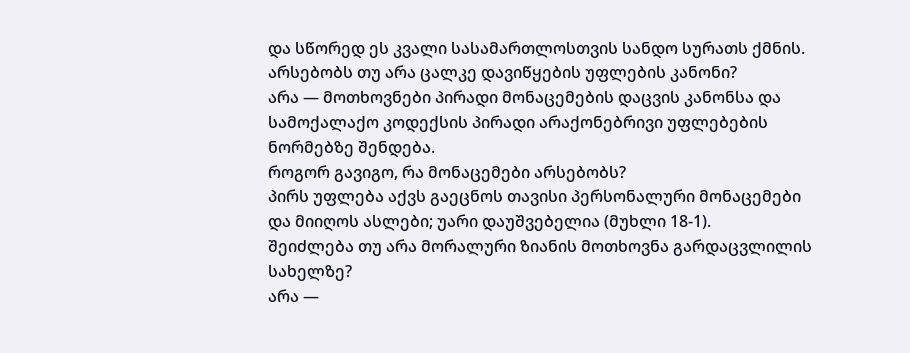და სწორედ ეს კვალი სასამართლოსთვის სანდო სურათს ქმნის.
არსებობს თუ არა ცალკე დავიწყების უფლების კანონი?
არა — მოთხოვნები პირადი მონაცემების დაცვის კანონსა და სამოქალაქო კოდექსის პირადი არაქონებრივი უფლებების ნორმებზე შენდება.
როგორ გავიგო, რა მონაცემები არსებობს?
პირს უფლება აქვს გაეცნოს თავისი პერსონალური მონაცემები და მიიღოს ასლები; უარი დაუშვებელია (მუხლი 18-1).
შეიძლება თუ არა მორალური ზიანის მოთხოვნა გარდაცვლილის სახელზე?
არა —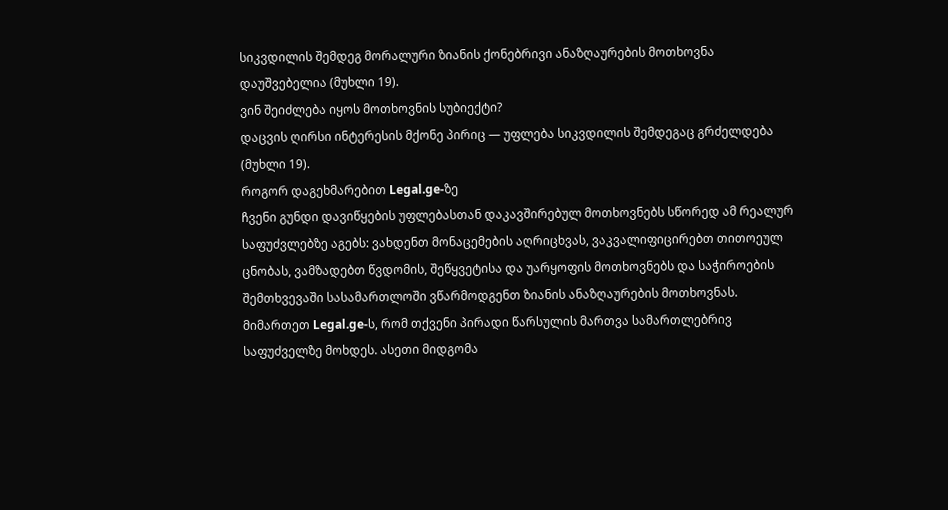სიკვდილის შემდეგ მორალური ზიანის ქონებრივი ანაზღაურების მოთხოვნა დაუშვებელია (მუხლი 19).
ვინ შეიძლება იყოს მოთხოვნის სუბიექტი?
დაცვის ღირსი ინტერესის მქონე პირიც — უფლება სიკვდილის შემდეგაც გრძელდება (მუხლი 19).
როგორ დაგეხმარებით Legal.ge-ზე
ჩვენი გუნდი დავიწყების უფლებასთან დაკავშირებულ მოთხოვნებს სწორედ ამ რეალურ საფუძვლებზე აგებს: ვახდენთ მონაცემების აღრიცხვას, ვაკვალიფიცირებთ თითოეულ ცნობას, ვამზადებთ წვდომის, შეწყვეტისა და უარყოფის მოთხოვნებს და საჭიროების შემთხვევაში სასამართლოში ვწარმოდგენთ ზიანის ანაზღაურების მოთხოვნას. მიმართეთ Legal.ge-ს, რომ თქვენი პირადი წარსულის მართვა სამართლებრივ საფუძველზე მოხდეს. ასეთი მიდგომა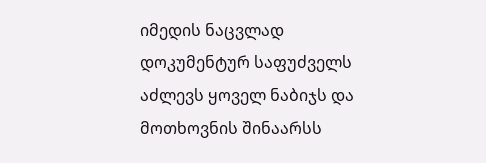იმედის ნაცვლად დოკუმენტურ საფუძველს აძლევს ყოველ ნაბიჯს და მოთხოვნის შინაარსს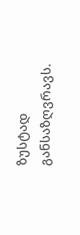ზუსტად განსაზღვრავს.